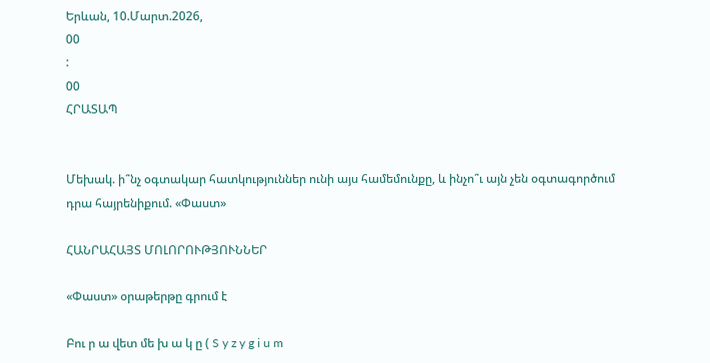Երևան, 10.Մարտ.2026,
00
:
00
ՀՐԱՏԱՊ


Մեխակ. ի՞նչ օգտակար հատկություններ ունի այս համեմունքը, և ինչո՞ւ այն չեն օգտագործում դրա հայրենիքում. «Փաստ»

ՀԱՆՐԱՀԱՅՏ ՄՈԼՈՐՈՒԹՅՈՒՆՆԵՐ

«Փաստ» օրաթերթը գրում է

Բու ր ա վետ մե խ ա կ ը ( S y z y g i u m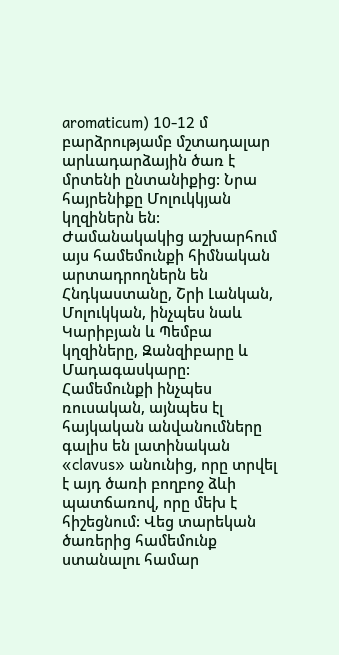aromaticum) 10-12 մ բարձրությամբ մշտադալար արևադարձային ծառ է մրտենի ընտանիքից: Նրա հայրենիքը Մոլուկկյան կղզիներն են: Ժամանակակից աշխարհում այս համեմունքի հիմնական արտադրողներն են Հնդկաստանը, Շրի Լանկան, Մոլուկկան, ինչպես նաև Կարիբյան և Պեմբա կղզիները, Զանզիբարը և Մադագասկարը: Համեմունքի ինչպես ռուսական, այնպես էլ հայկական անվանումները գալիս են լատինական «clavus» անունից, որը տրվել է այդ ծառի բողբոջ ձևի պատճառով, որը մեխ է հիշեցնում: Վեց տարեկան ծառերից համեմունք ստանալու համար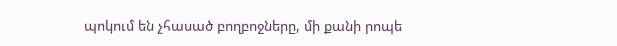պոկում են չհասած բողբոջները, մի քանի րոպե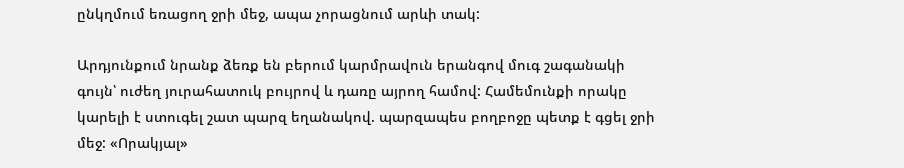ընկղմում եռացող ջրի մեջ, ապա չորացնում արևի տակ:

Արդյունքում նրանք ձեռք են բերում կարմրավուն երանգով մուգ շագանակի գույն՝ ուժեղ յուրահատուկ բույրով և դառը այրող համով: Համեմունքի որակը կարելի է ստուգել շատ պարզ եղանակով. պարզապես բողբոջը պետք է գցել ջրի մեջ: «Որակյալ»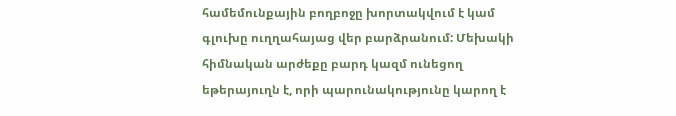համեմունքային բողբոջը խորտակվում է կամ գլուխը ուղղահայաց վեր բարձրանում: Մեխակի հիմնական արժեքը բարդ կազմ ունեցող եթերայուղն է, որի պարունակությունը կարող է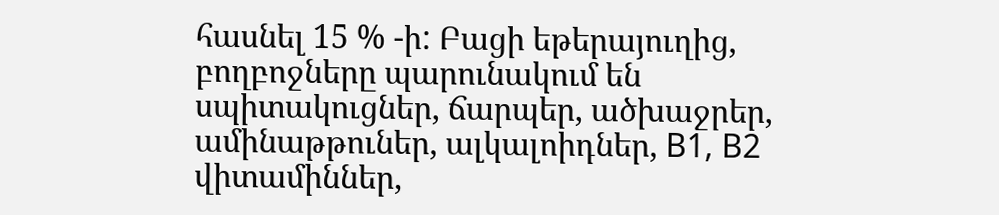հասնել 15 % -ի: Բացի եթերայուղից, բողբոջները պարունակում են սպիտակուցներ, ճարպեր, ածխաջրեր, ամինաթթուներ, ալկալոիդներ, B1, B2 վիտամիններ,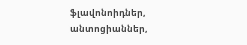ֆլավոնոիդներ, անտոցիաններ,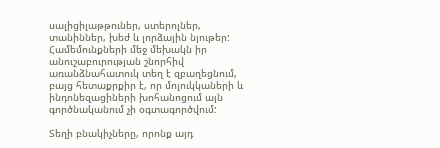սալիցիլաթթուներ, ստերոլներ, տանիններ, խեժ և լորձային նյութեր: Համեմունքների մեջ մեխակն իր անուշաբուրության շնորհիվ առանձնահատուկ տեղ է զբաղեցնում, բայց հետաքրքիր է, որ մոլուկկաների և ինդոնեզացիների խոհանոցում այն գործնականում չի օգտագործվում:

Տեղի բնակիչները, որոնք այդ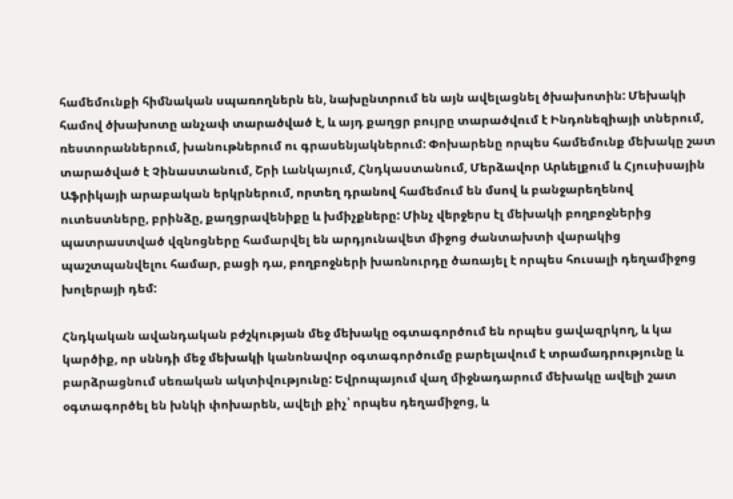համեմունքի հիմնական սպառողներն են, նախընտրում են այն ավելացնել ծխախոտին: Մեխակի համով ծխախոտը անչափ տարածված է, և այդ քաղցր բույրը տարածվում է Ինդոնեզիայի տներում, ռեստորաններում, խանութներում ու գրասենյակներում: Փոխարենը որպես համեմունք մեխակը շատ տարածված է Չինաստանում, Շրի Լանկայում, Հնդկաստանում, Մերձավոր Արևելքում և Հյուսիսային Աֆրիկայի արաբական երկրներում, որտեղ դրանով համեմում են մսով և բանջարեղենով ուտեստները, բրինձը, քաղցրավենիքը և խմիչքները: Մինչ վերջերս էլ մեխակի բողբոջներից պատրաստված վզնոցները համարվել են արդյունավետ միջոց ժանտախտի վարակից պաշտպանվելու համար, բացի դա, բողբոջների խառնուրդը ծառայել է որպես հուսալի դեղամիջոց խոլերայի դեմ:

Հնդկական ավանդական բժշկության մեջ մեխակը օգտագործում են որպես ցավազրկող, և կա կարծիք, որ սննդի մեջ մեխակի կանոնավոր օգտագործումը բարելավում է տրամադրությունը և բարձրացնում սեռական ակտիվությունը: Եվրոպայում վաղ միջնադարում մեխակը ավելի շատ օգտագործել են խնկի փոխարեն, ավելի քիչ՝ որպես դեղամիջոց, և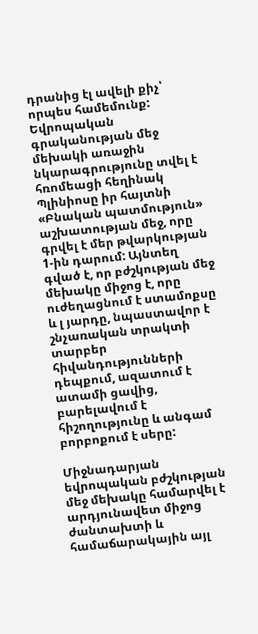դրանից էլ ավելի քիչ՝ որպես համեմունք: Եվրոպական գրականության մեջ մեխակի առաջին նկարագրությունը տվել է հռոմեացի հեղինակ Պլինիոսը իր հայտնի «Բնական պատմություն» աշխատության մեջ, որը գրվել է մեր թվարկության 1-ին դարում: Այնտեղ գված է, որ բժշկության մեջ մեխակը միջոց է, որը ուժեղացնում է ստամոքսը և լ յարդը, նպաստավոր է շնչառական տրակտի տարբեր հիվանդությունների դեպքում, ազատում է ատամի ցավից, բարելավում է հիշողությունը և անգամ բորբոքում է սերը:

Միջնադարյան եվրոպական բժշկության մեջ մեխակը համարվել է արդյունավետ միջոց ժանտախտի և համաճարակային այլ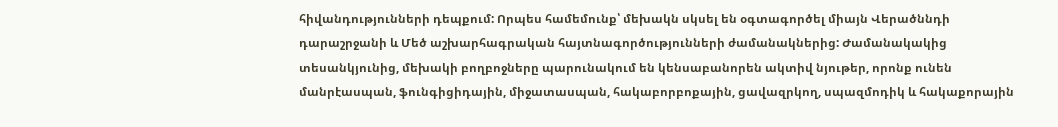հիվանդությունների դեպքում: Որպես համեմունք՝ մեխակն սկսել են օգտագործել միայն Վերածննդի դարաշրջանի և Մեծ աշխարհագրական հայտնագործությունների ժամանակներից: Ժամանակակից տեսանկյունից, մեխակի բողբոջները պարունակում են կենսաբանորեն ակտիվ նյութեր, որոնք ունեն մանրէասպան, ֆունգիցիդային, միջատասպան, հակաբորբոքային, ցավազրկող, սպազմոդիկ և հակաքորային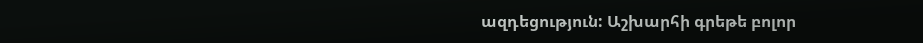ազդեցություն: Աշխարհի գրեթե բոլոր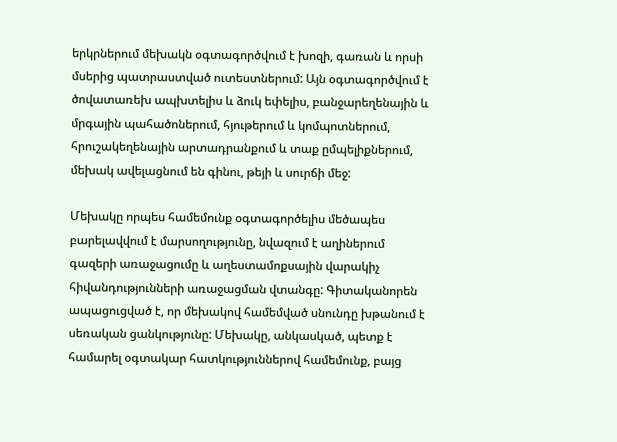երկրներում մեխակն օգտագործվում է խոզի, գառան և որսի մսերից պատրաստված ուտեստներում: Այն օգտագործվում է ծովատառեխ ապխտելիս և ձուկ եփելիս, բանջարեղենային և մրգային պահածոներում, հյութերում և կոմպոտներում, հրուշակեղենային արտադրանքում և տաք ըմպելիքներում, մեխակ ավելացնում են գինու, թեյի և սուրճի մեջ:

Մեխակը որպես համեմունք օգտագործելիս մեծապես բարելավվում է մարսողությունը, նվազում է աղիներում գազերի առաջացումը և աղեստամոքսային վարակիչ հիվանդությունների առաջացման վտանգը: Գիտականորեն ապացուցված է, որ մեխակով համեմված սնունդը խթանում է սեռական ցանկությունը: Մեխակը, անկասկած, պետք է համարել օգտակար հատկություններով համեմունք, բայց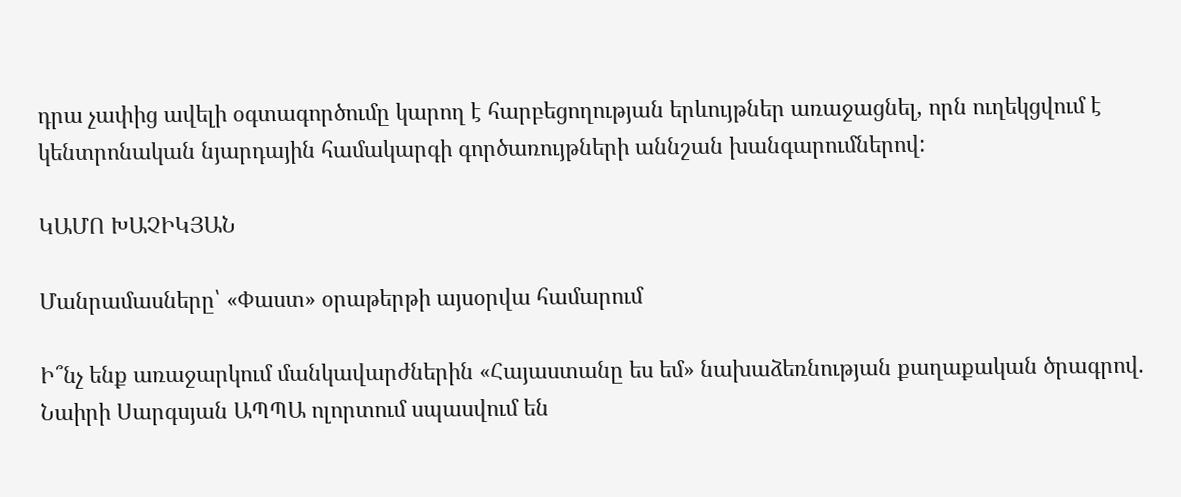դրա չափից ավելի օգտագործումը կարող է հարբեցողության երևույթներ առաջացնել, որն ուղեկցվում է կենտրոնական նյարդային համակարգի գործառույթների աննշան խանգարումներով:

ԿԱՄՈ ԽԱՉԻԿՅԱՆ

Մանրամասները՝ «Փաստ» օրաթերթի այսօրվա համարում

Ի՞նչ ենք առաջարկում մանկավարժներին «Հայաստանը ես եմ» նախաձեռնության քաղաքական ծրագրով. Նաիրի Սարգսյան ԱՊՊԱ ոլորտում սպասվում են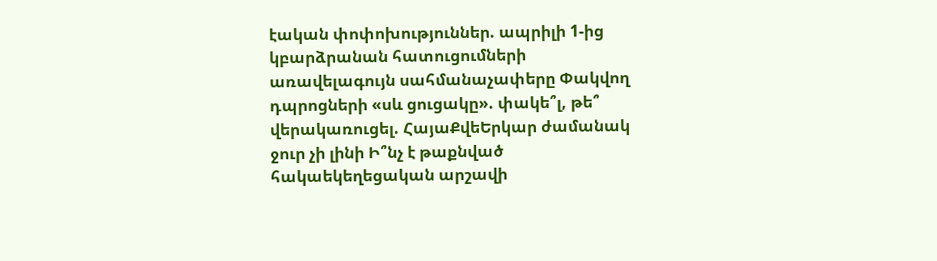էական փոփոխություններ. ապրիլի 1-ից կբարձրանան հատուցումների առավելագույն սահմանաչափերը Փակվող դպրոցների «սև ցուցակը». փակե՞լ, թե՞ վերակառուցել. ՀայաՔվեԵրկար ժամանակ ջուր չի լինի Ի՞նչ է թաքնված հակաեկեղեցական արշավի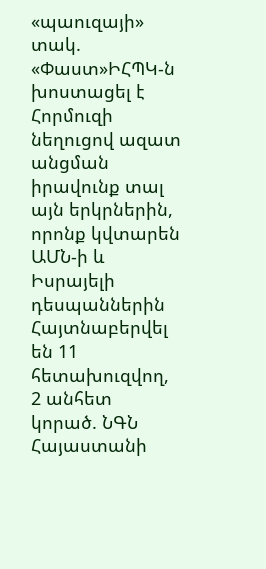«պաուզայի» տակ. «Փաստ»ԻՀՊԿ-ն խոստացել է Հորմուզի նեղուցով ազատ անցման իրավունք տալ այն երկրներին, որոնք կվտարեն ԱՄՆ-ի և Իսրայելի դեսպաններին Հայտնաբերվել են 11 հետախուզվող, 2 անհետ կորած. ՆԳՆ Հայաստանի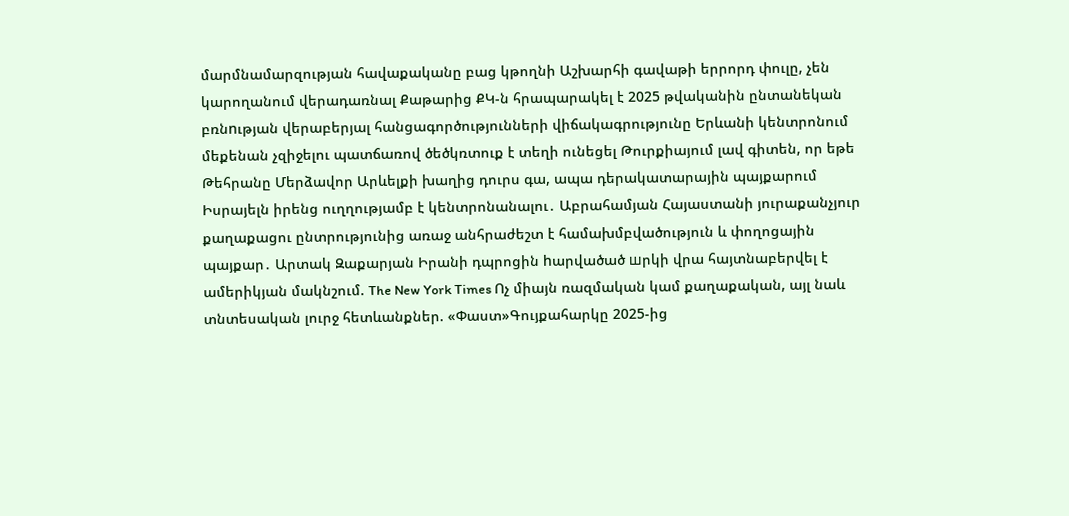մարմնամարզության հավաքականը բաց կթողնի Աշխարհի գավաթի երրորդ փուլը, չեն կարողանում վերադառնալ Քաթարից ՔԿ-ն հրապարակել է 2025 թվականին ընտանեկան բռնnւթյան վերաբերյալ հանցագործությունների վիճակագրությունը Երևանի կենտրոնում մեքենան չզիջելու պատճառով ծեծկռտուք է տեղի ունեցել Թուրքիայում լավ գիտեն, որ եթե Թեհրանը Մերձավոր Արևելքի խաղից դուրս գա, ապա դերակատարային պայքարում Իսրայելն իրենց ուղղությամբ է կենտրոնանալու․ Աբրահամյան Հայաստանի յուրաքանչյուր քաղաքացու ընտրությունից առաջ անհրաժեշտ է համախմբվածություն և փողոցային պայքար․ Արտակ Զաքարյան Իրանի դպրոցին hարվածած шրկի վրա հայտնաբերվել է ամերիկյան մակնշում. The New York Times Ոչ միայն ռազմական կամ քաղաքական, այլ նաև տնտեսական լուրջ հետևանքներ. «Փաստ»Գույքահարկը 2025-ից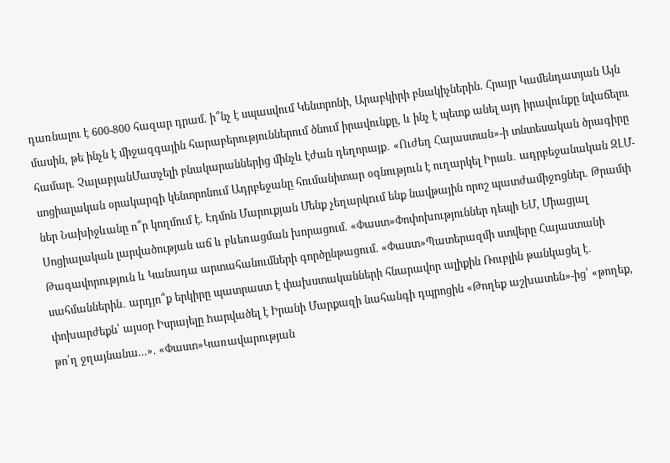դառնալու է 600-800 հազար դրամ. ի՞նչ է սպասվում Կենտրոնի, Արաբկիրի բնակիչներին. Հրայր Կամենդատյան Այն մասին, թե ինչն է միջազգային հարաբերություններում ծնում իրավունքը, և ինչ է պետք անել այդ իրավունքը նվաճելու համար. ՉալաբյանՄատչելի բնակարաններից մինչև էժան դեղորայք․ «Ուժեղ Հայաստան»-ի տնտեսական ծրագիրը սոցիալական օրակարգի կենտրոնում Ադրբեջանը հումանիտար օգնություն է ուղարկել Իրան․ ադրբեջանական ԶԼՄ-ներ Նախիջևանը ո՞ր կողմում է. Էդմոն Մարուքյան Մենք չեղարկnւմ ենք նավթային որոշ պատժամիջnցներ. Թրամփ Սոցիալական լարվածության աճ և բևեռացման խորացում. «Փաստ»Փոփոխություններ դեպի ԵՄ, Միացյալ Թագավորություն և Կանադա արտահանումների գործընթացում. «Փաստ»Պատերազմի ստվերը Հայաստանի սահմաններին․ արդյո՞ք երկիրը պատրաստ է փախստականների հնարավոր ալիքին Ռուբլին թանկացել է․ փոխարժեքն՝ այսօր Իսրայելը hարվածել է Իրանի Մարքազի նահանգի դպրոցին «Թողեք աշխատեն»-ից՝ «թողեք, թո՛ղ ջղայնանա...». «Փաստ»Կառավարության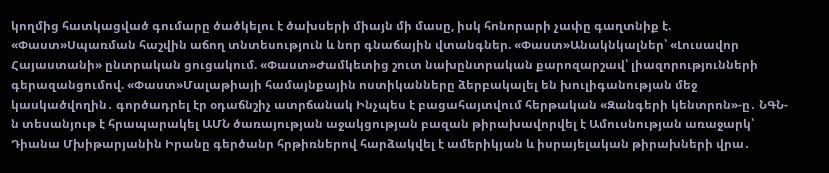կողմից հատկացված գումարը ծածկելու է ծախսերի միայն մի մասը, իսկ հոնորարի չափը գաղտնիք է. «Փաստ»Սպառման հաշվին աճող տնտեսություն և նոր գնաճային վտանգներ. «Փաստ»Անակնկալներ՝ «Լուսավոր Հայաստանի» ընտրական ցուցակում. «Փաստ»Ժամկետից շուտ նախընտրական քարոզարշավ՝ լիազորությունների գերազանցումով. «Փաստ»Մալաթիայի համայնքային ոստիկանները ձերբակալել են խուլիգանության մեջ կասկածվողին․ գործադրել էր օդաճնշիչ ատրճանակ Ինչպես է բացահայտվում հերթական «Զանգերի կենտրոն»-ը․ ՆԳՆ-ն տեսանյութ է հրապարակել ԱՄՆ ծառայության աջակցության բազան թիրախավորվել է Ամուսնության առաջարկ՝ Դիանա Մխիթարյանին Իրանը գերծանր հրթիռներով հարձակվել է ամերիկյան և իսրայելական թիրախների վրա․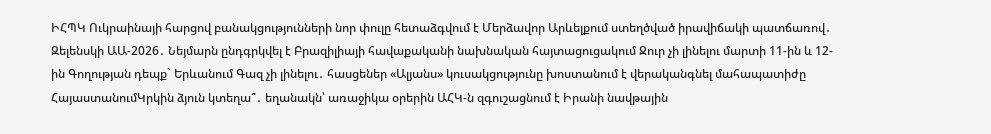ԻՀՊԿ Ուկրաինայի հարցով բանակցությունների նոր փուլը հետաձգվում է Մերձավոր Արևելքում ստեղծված իրավիճակի պատճառով․ Զելենսկի ԱԱ-2026․ Նեյմարն ընդգրկվել է Բրազիլիայի հավաքականի նախնական հայտացուցակում Ջուր չի լինելու մարտի 11-ին և 12-ին Գողության դեպք` Երևանում Գազ չի լինելու․ հասցեներ «Ալյանս» կուսակցությունը խոստանում է վերականգնել մահապատիժը ՀայաստանումԿրկին ձյուն կտեղա՞․ եղանակն՝ առաջիկա օրերին ԱՀԿ-ն զգուշացնում է Իրանի նավթային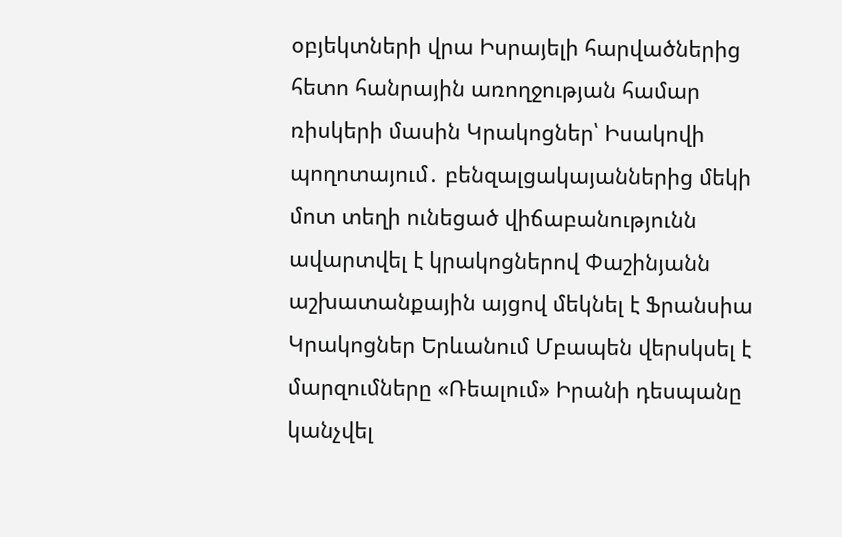օբյեկտների վրա Իսրայելի հարվածներից հետո հանրային առողջության համար ռիսկերի մասին Կրակոցներ՝ Իսակովի պողոտայում․ բենզալցակայաններից մեկի մոտ տեղի ունեցած վիճաբանությունն ավարտվել է կրակոցներով Փաշինյանն աշխատանքային այցով մեկնել է Ֆրանսիա Կրակոցներ Երևանում Մբապեն վերսկսել է մարզումները «Ռեալում» Իրանի դեսպանը կանչվել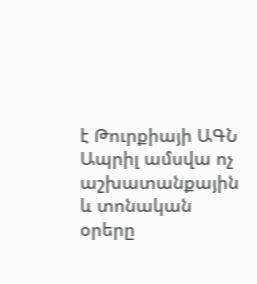է Թուրքիայի ԱԳՆ Ապրիլ ամսվա ոչ աշխատանքային և տոնական օրերը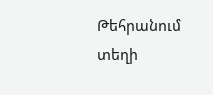Թեհրանում տեղի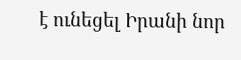է ունեցել Իրանի նոր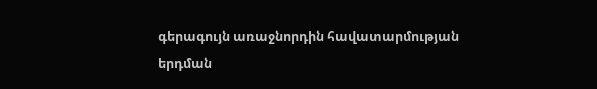գերագույն առաջնորդին հավատարմության երդման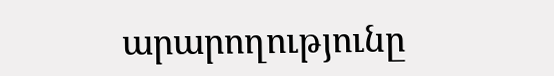արարողությունը